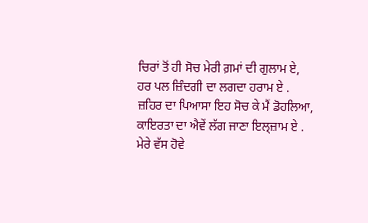ਚਿਰਾਂ ਤੋਂ ਹੀ ਸੋਚ ਮੇਰੀ ਗ਼ਮਾਂ ਦੀ ਗੁਲਾਮ ਏ,
ਹਰ ਪਲ ਜ਼ਿੰਦਗੀ ਦਾ ਲਗਦਾ ਹਰਾਮ ਏ .
ਜ਼ਹਿਰ ਦਾ ਪਿਆਸਾ ਇਹ ਸੋਚ ਕੇ ਮੈਂ ਡੋਹਲਿਆ,
ਕਾਇਰਤਾ ਦਾ ਐਵੇਂ ਲੱਗ ਜਾਣਾ ਇਲ੍ਜ਼ਾਮ ਏ .
ਮੇਰੇ ਵੱਸ ਹੋਵੇ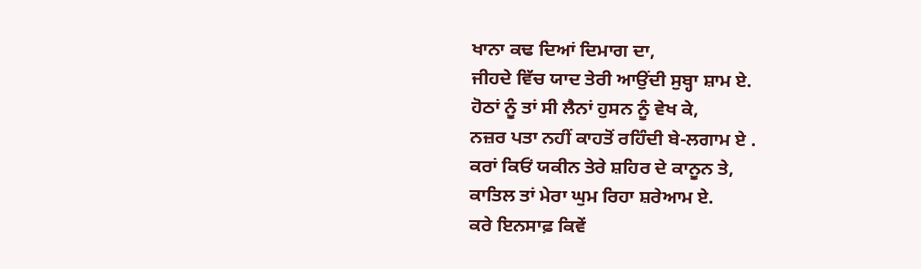ਖਾਨਾ ਕਢ ਦਿਆਂ ਦਿਮਾਗ ਦਾ,
ਜੀਹਦੇ ਵਿੱਚ ਯਾਦ ਤੇਰੀ ਆਉਂਦੀ ਸੁਬ੍ਹਾ ਸ਼ਾਮ ਏ.
ਹੋਠਾਂ ਨੂੰ ਤਾਂ ਸੀ ਲੈਨਾਂ ਹੁਸਨ ਨੂੰ ਵੇਖ ਕੇ,
ਨਜ਼ਰ ਪਤਾ ਨਹੀਂ ਕਾਹਤੋਂ ਰਹਿੰਦੀ ਬੇ-ਲਗਾਮ ਏ .
ਕਰਾਂ ਕਿਓਂ ਯਕੀਨ ਤੇਰੇ ਸ਼ਹਿਰ ਦੇ ਕਾਨੂਨ ਤੇ,
ਕਾਤਿਲ ਤਾਂ ਮੇਰਾ ਘੁਮ ਰਿਹਾ ਸ਼ਰੇਆਮ ਏ.
ਕਰੇ ਇਨਸਾਫ਼ ਕਿਵੇਂ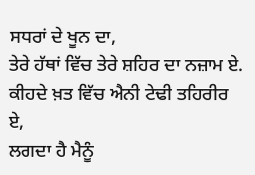ਸਧਰਾਂ ਦੇ ਖੂਨ ਦਾ,
ਤੇਰੇ ਹੱਥਾਂ ਵਿੱਚ ਤੇਰੇ ਸ਼ਹਿਰ ਦਾ ਨਜ਼ਾਮ ਏ.
ਕੀਹਦੇ ਖ਼ਤ ਵਿੱਚ ਐਨੀ ਟੇਢੀ ਤਹਿਰੀਰ ਏ,
ਲਗਦਾ ਹੈ ਮੈਨੂੰ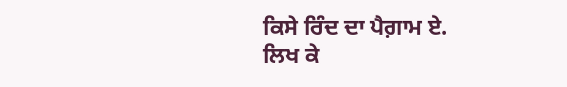ਕਿਸੇ ਰਿੰਦ ਦਾ ਪੈਗ਼ਾਮ ਏ.
ਲਿਖ ਕੇ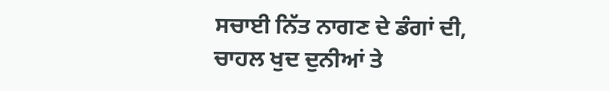ਸਚਾਈ ਨਿੱਤ ਨਾਗਣ ਦੇ ਡੰਗਾਂ ਦੀ,
ਚਾਹਲ ਖੁਦ ਦੁਨੀਆਂ ਤੇ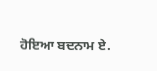ਹੋਇਆ ਬਦਨਾਮ ਏ.